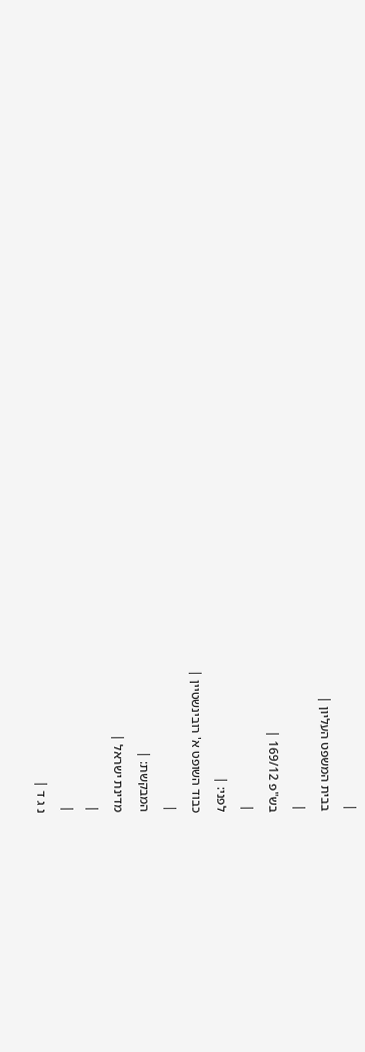|
בבית המשפט העליון |
|
בש"פ 169/12 |
|
לפני: |
כבוד השופט א' רובינשטיין |
|
המבקשת: |
מדינת ישראל |
|
|
נ ג ד |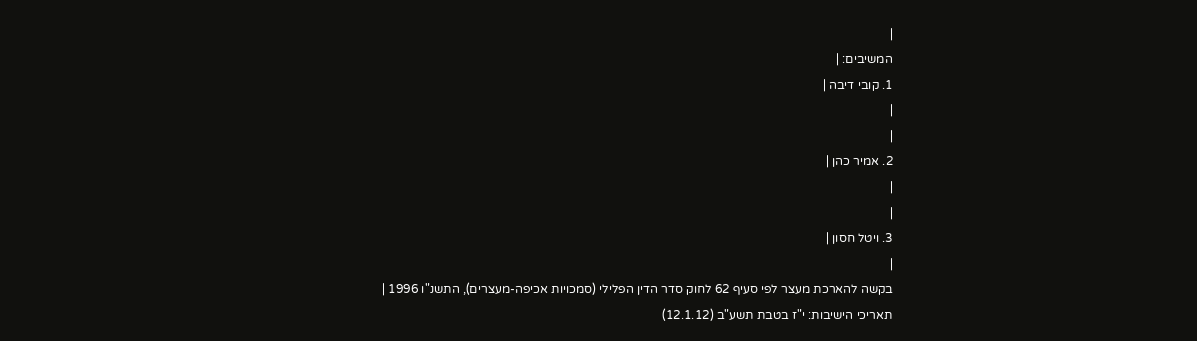|
המשיבים: |
1. קובי דיבה |
|
|
2. אמיר כהן |
|
|
3. ויטל חסון |
|
בקשה להארכת מעצר לפי סעיף 62 לחוק סדר הדין הפלילי (סמכויות אכיפה-מעצרים), התשנ"ו 1996 |
תאריכי הישיבות: י"ז בטבת תשע"ב (12.1.12)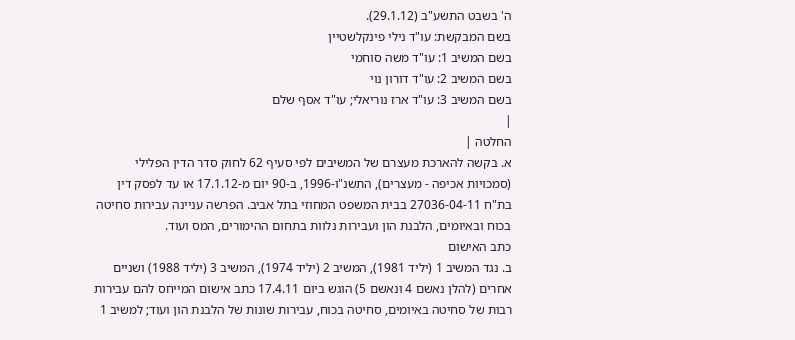ה' בשבט התשע"ב (29.1.12).
בשם המבקשת: עו"ד נילי פינקלשטיין
בשם המשיב 1: עו"ד משה סוחמי
בשם המשיב 2: עו"ד דורון נוי
בשם המשיב 3: עו"ד ארז נוריאלי; עו"ד אסף שלם
|
החלטה |
א. בקשה להארכת מעצרם של המשיבים לפי סעיף 62 לחוק סדר הדין הפלילי (סמכויות אכיפה - מעצרים), התשנ"ו-1996, ב-90 יום מ-17.1.12 או עד לפסק דין בת"ח 27036-04-11 בבית המשפט המחוזי בתל אביב. הפרשה עניינה עבירות סחיטה בכוח ובאיומים, הלבנת הון ועבירות נלוות בתחום ההימורים, המס ועוד.
כתב האישום
ב. נגד המשיב 1 (יליד 1981), המשיב 2 (יליד 1974), המשיב 3 (יליד 1988) ושניים אחרים (להלן נאשם 4 ונאשם 5) הוגש ביום 17.4.11 כתב אישום המייחס להם עבירות רבות של סחיטה באיומים, סחיטה בכוח, עבירות שונות של הלבנת הון ועוד; למשיב 1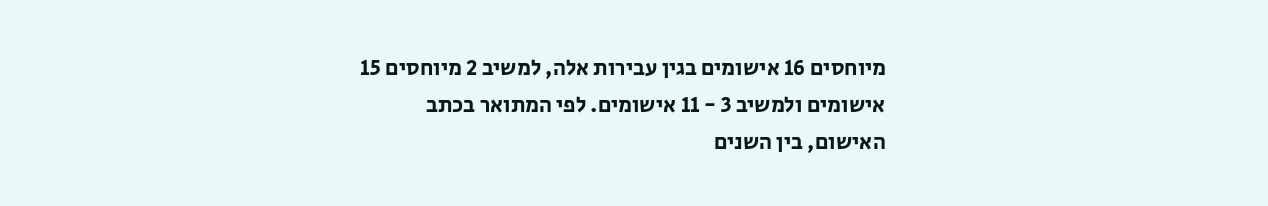מיוחסים 16 אישומים בגין עבירות אלה, למשיב 2 מיוחסים 15 אישומים ולמשיב 3 - 11 אישומים. לפי המתואר בכתב האישום, בין השנים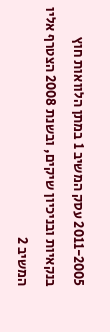2011-2005 עסק המשיב 1 במתן הלוואות חוץ בנקאיות ובניכיון שיקים, ובשנת 2008 הצטרף אליו המשיב 2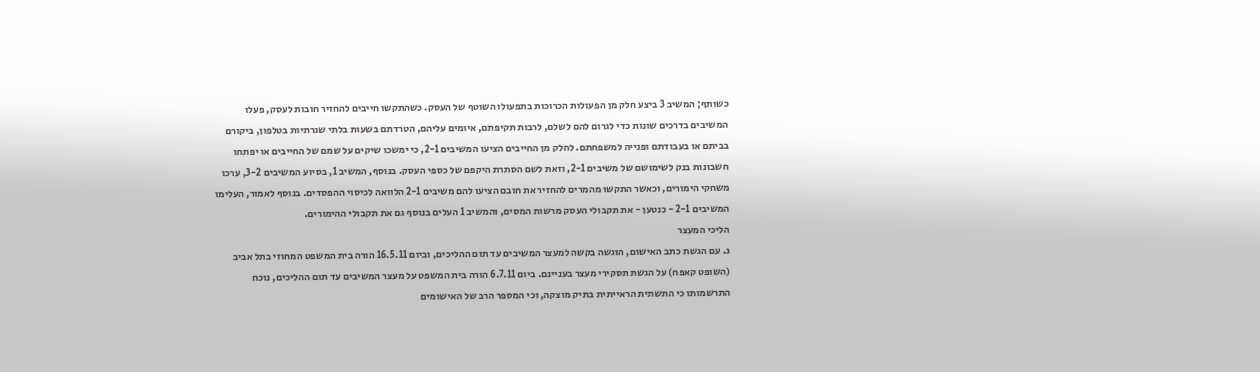כשותף; המשיב 3 ביצע חלק מן הפעולות הכרוכות בתפעולו השוטף של העסק. כשהתקשו חייבים להחזיר חובות לעסק, פעלו המשיבים בדרכים שונות כדי לגרום להם לשלם, לרבות תקיפתם, איומים עליהם, הטרדתם בשעות בלתי שגרתיות בטלפון, ביקורם בביתם או בעבודתם ופנייה למשפחתם. לחלק מן החייבים הציעו המשיבים 2-1, כי ימשכו שיקים על שמם של החייבים או יפתחו חשבונות בנק לשימושם של משיבים 2-1, וזאת לשם הסתרת היקפם של כספי העסק. בנוסף, המשיב 1, בסיוע המשיבים 3-2, ערכו משחקי הימורים, וכאשר התקשו מהמרים להחזיר את חובם הציעו להם משיבים 2-1 הלוואה לכיסוי ההפסדים. בנוסף לאמור, העלימו המשיבים 2-1 - כנטען - את תקבולי העסק מרשות המסים, והמשיב 1 העלים בנוסף גם את תקבולי ההימורים.
הליכי המעצר
ג. עם הגשת כתב האישום, הוגשה בקשה למעצר המשיבים עד תום ההליכים, וביום 16.5.11 הורה בית המשפט המחוזי בתל אביב (השופט קאפח) על הגשת תסקירי מעצר בעניינם. ביום 6.7.11 הורה בית המשפט על מעצר המשיבים עד תום ההליכים, נוכח התרשמותו כי התשתית הראייתית בתיק מוצקה, וכי המספר הרב של האישומים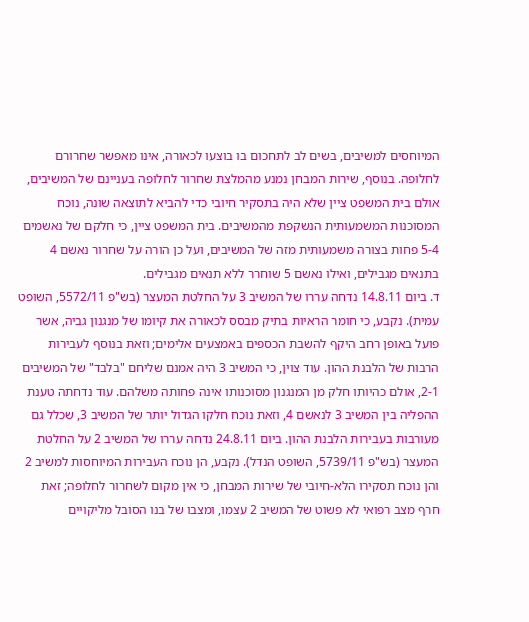המיוחסים למשיבים, בשים לב לתחכום בו בוצעו לכאורה, אינו מאפשר שחרורם לחלופה. בנוסף, שירות המבחן נמנע מהמלצת שחרור לחלופה בעניינם של המשיבים, אולם בית המשפט ציין שלא היה בתסקיר חיובי כדי להביא לתוצאה שונה, נוכח המסוכנות המשמעותית הנשקפת מהמשיבים. בית המשפט ציין, כי חלקם של נאשמים 5-4 פחות בצורה משמעותית מזה של המשיבים, ועל כן הורה על שחרור נאשם 4 בתנאים מגבילים, ואילו נאשם 5 שוחרר ללא תנאים מגבילים.
ד. ביום 14.8.11 נדחה עררו של המשיב 3 על החלטת המעצר (בש"פ 5572/11, השופט עמית). נקבע, כי חומר הראיות בתיק מבסס לכאורה את קיומו של מנגנון גביה, אשר פועל באופן רחב היקף להשבת הכספים באמצעים אלימים; וזאת בנוסף לעבירות הרבות של הלבנת ההון. עוד צוין, כי המשיב 3 היה אמנם שליחם "בלבד" של המשיבים 2-1, אולם כהיותו חלק מן המנגנון מסוכנותו אינה פחותה משלהם. עוד נדחתה טענת ההפליה בין המשיב 3 לנאשם 4, וזאת נוכח חלקו הגדול יותר של המשיב 3, שכלל גם מעורבות בעבירות הלבנת ההון. ביום 24.8.11 נדחה עררו של המשיב 2 על החלטת המעצר (בש"פ 5739/11, השופט הנדל). נקבע, הן נוכח העבירות המיוחסות למשיב 2 והן נוכח תסקירו הלא-חיובי של שירות המבחן, כי אין מקום לשחרור לחלופה; זאת חרף מצב רפואי לא פשוט של המשיב 2 עצמו, ומצבו של בנו הסובל מליקויים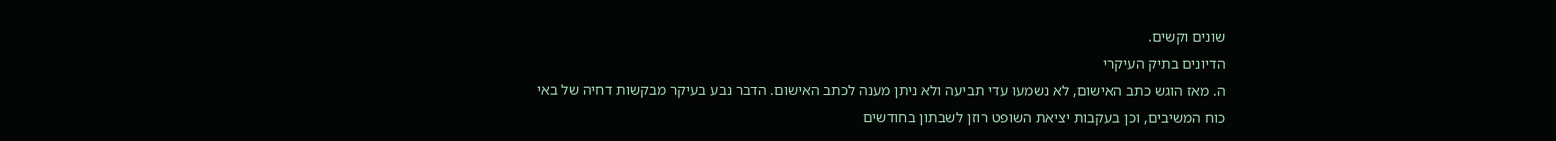שונים וקשים.
הדיונים בתיק העיקרי
ה. מאז הוגש כתב האישום, לא נשמעו עדי תביעה ולא ניתן מענה לכתב האישום. הדבר נבע בעיקר מבקשות דחיה של באי כוח המשיבים, וכן בעקבות יציאת השופט רוזן לשבתון בחודשים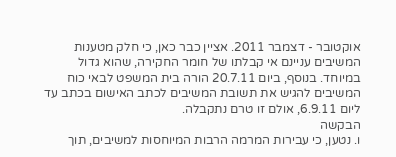אוקטובר - דצמבר 2011. אציין כבר כאן, כי חלק מטענות המשיבים עניינם אי קבלתו של חומר החקירה, שהוא גדול במיוחד. בנוסף, ביום 20.7.11 הורה בית המשפט לבאי כוח המשיבים להגיש את תשובת המשיבים לכתב האישום בכתב עד ליום 6.9.11, אולם זו טרם נתקבלה.
הבקשה
ו. נטען, כי עבירות המרמה הרבות המיוחסות למשיבים, תוך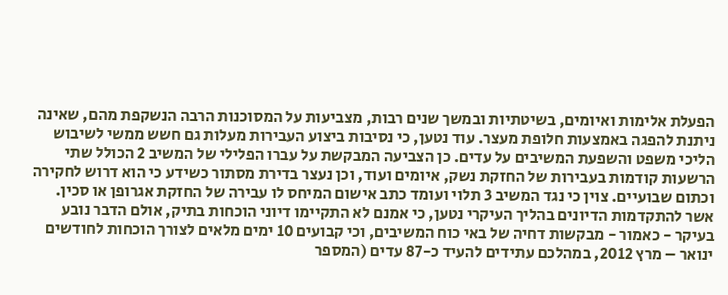הפעלת אלימות ואיומים, בשיטתיות ובמשך שנים רבות, מצביעות על המסוכנות הרבה הנשקפת מהם, שאינה ניתנת להפגה באמצעות חלופת מעצר. עוד נטען, כי נסיבות ביצוע העבירות מעלות גם חשש ממשי לשיבוש הליכי משפט והשפעת המשיבים על עדים. כן הצביעה המבקשת על עברו הפלילי של המשיב 2 הכולל שתי הרשעות קודמות בעבירות של החזקת נשק, איומים ועוד, וכן נעצר בדירת מסתור כשידע כי הוא דרוש לחקירה וכתום שבועיים. צוין כי נגד המשיב 3 תלוי ועומד כתב אישום המיחס לו עבירה של החזקת אגרופן או סכין. אשר להתקדמות הדיונים בהליך העיקרי נטען, כי אמנם לא התקיימו דיוני הוכחות בתיק, אולם הדבר נובע בעיקר - כאמור - מבקשות דחיה של באי כוח המשיבים, וכי קבועים 10 ימים מלאים לצורך הוכחות לחודשים ינואר – מרץ 2012, במהלכם עתידים להעיד כ-87 עדים (המספר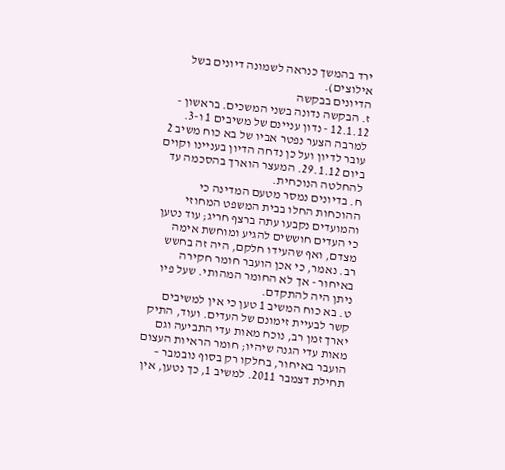ירד בהמשך כנראה לשמונה דיונים בשל אילוצים).
הדיונים בבקשה
ז. הבקשה נדונה בשני המשכים. בראשון - 12.1.12 - נדון עניינם של משיבים 1 ו-3. למרבה הצער נפטר אביו של בא כוח משיב 2 עובר לדיון ועל כן נדחה הדיון בעניינו וקוים ביום 29.1.12. המעצר הוארך בהסכמה עד להחלטה הנוכחית.
ח. בדיונים נמסר מטעם המדינה כי ההוכחות החלו בבית המשפט המחוזי והמועדים נקבעו עתה ברצף חריג; עוד נטען כי העדים חוששים להגיע ומוחשת אימה מצדם, ואף שהעידו חלקם, היה זה בחשש רב. נאמר, כי אכן הועבר חומר חקירה באיחור - אך לא החומר המהותי. שעל פיו ניתן היה להתקדם.
ט. בא כוח המשיב 1 טען כי אין למשיבים קשר לבעיית זימונם של העדים. ועוד, התיק יארך זמן רב, נוכח מאות עדי התביעה וגם מאות עדי הגנה שיהיו; חומר הראיות העצום הועבר באיחור, בחלקו רק בסוף נובמבר – תחילת דצמבר 2011. למשיב 1, כך נטען, אין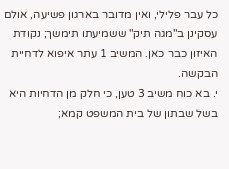כל עבר פלילי, ואין מדובר בארגון פשיעה, אולם עסקינן ב"מגה תיק" ששמיעתו תימשך; נקודת האיזון כבר כאן. המשיב 1 עתר איפוא לדחיית הבקשה.
י. בא כוח משיב 3 טען, כי חלק מן הדחיות היא בשל שבתון של בית המשפט קמא;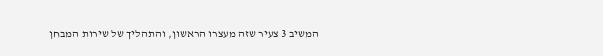המשיב 3 צעיר שזה מעצרו הראשון, והתהליך של שירות המבחן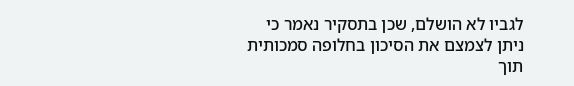לגביו לא הושלם, שכן בתסקיר נאמר כי ניתן לצמצם את הסיכון בחלופה סמכותית תוך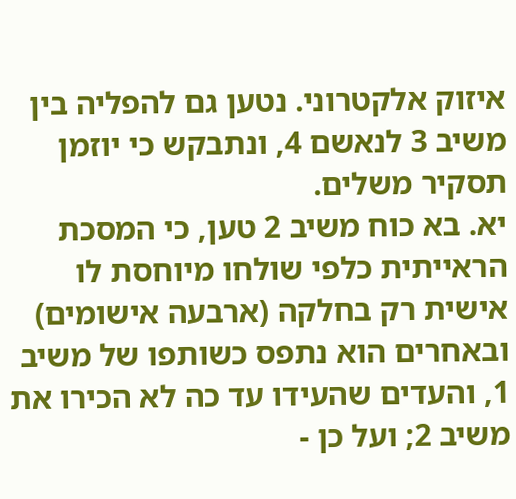איזוק אלקטרוני. נטען גם להפליה בין משיב 3 לנאשם 4, ונתבקש כי יוזמן תסקיר משלים.
יא. בא כוח משיב 2 טען, כי המסכת הראייתית כלפי שולחו מיוחסת לו אישית רק בחלקה (ארבעה אישומים) ובאחרים הוא נתפס כשותפו של משיב 1, והעדים שהעידו עד כה לא הכירו את משיב 2; ועל כן -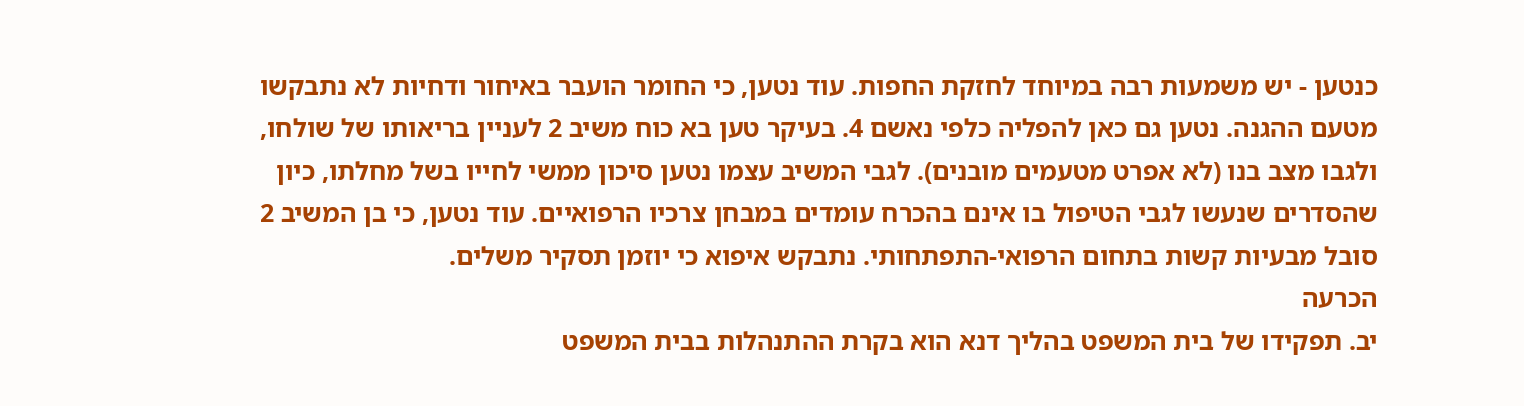כנטען - יש משמעות רבה במיוחד לחזקת החפות. עוד נטען, כי החומר הועבר באיחור ודחיות לא נתבקשו מטעם ההגנה. נטען גם כאן להפליה כלפי נאשם 4. בעיקר טען בא כוח משיב 2 לעניין בריאותו של שולחו, ולגבו מצב בנו (לא אפרט מטעמים מובנים). לגבי המשיב עצמו נטען סיכון ממשי לחייו בשל מחלתו, כיון שהסדרים שנעשו לגבי הטיפול בו אינם בהכרח עומדים במבחן צרכיו הרפואיים. עוד נטען, כי בן המשיב 2 סובל מבעיות קשות בתחום הרפואי-התפתחותי. נתבקש איפוא כי יוזמן תסקיר משלים.
הכרעה
יב. תפקידו של בית המשפט בהליך דנא הוא בקרת ההתנהלות בבית המשפט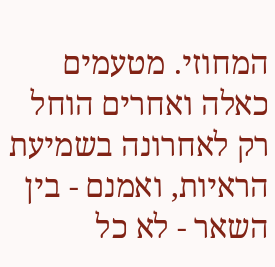המחוזי. מטעמים כאלה ואחרים הוחל רק לאחרונה בשמיעת הראיות, ואמנם - בין השאר - לא כל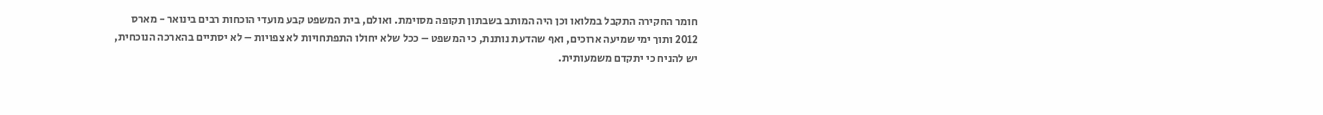חומר החקירה התקבל במלואו וכן היה המותב בשבתון תקופה מסוימת. ואולם, בית המשפט קבע מועדי הוכחות רבים בינואר - מארס 2012 ותוך ימי שמיעה ארוכים, ואף שהדעת נותנת, כי המשפט – ככל שלא יחולו התפתחויות לא צפויות – לא יסתיים בהארכה הנוכחית, יש להניח כי יתקדם משמעותית.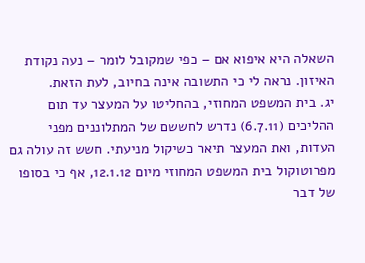השאלה היא איפוא אם – כפי שמקובל לומר – נעה נקודת האיזון. נראה לי כי התשובה אינה בחיוב, לעת הזאת.
יג. בית המשפט המחוזי, בהחליטו על המעצר עד תום ההליכים (6.7.11) נדרש לחששם של המתלוננים מפני העדות, ואת המעצר תיאר כשיקול מניעתי. חשש זה עולה גם מפרוטוקול בית המשפט המחוזי מיום 12.1.12, אף כי בסופו של דבר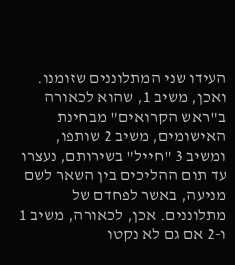העידו שני המתלוננים שזומנו. ואכן, משיב 1, שהוא לכאורה ב"ראש הקרואים" מבחינת האישומים, משיב 2 שותפו, ומשיב 3 "חייל" בשירותם, נעצרו עד תום ההליכים בין השאר לשם מניעה, באשר לפחדם של מתלוננים. אכן, לכאורה, משיב 1 ו-2 אם גם לא נקטו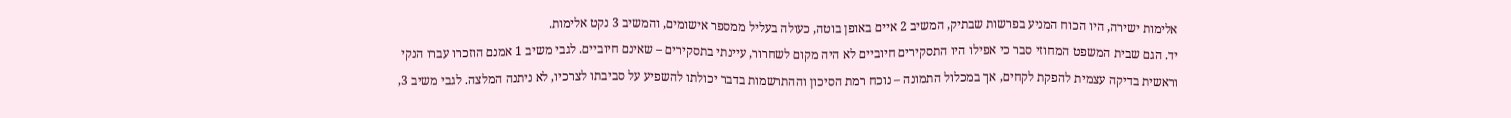אלימות ישירה, היו הכוח המניע בפרשות שבתיק, המשיב 2 איים באופן בוטה, כעולה בעליל ממספר אישומים, והמשיב 3 נקט אלימות.
יד. הגם שבית המשפט המחוזי סבר כי אפילו היו התסקירים חיוביים לא היה מקום לשחרור, עיינתי בתסקירים – שאינם חיוביים. לגבי משיב 1 אמנם הוזכרו עברו הנקי וראשית בדיקה עצמית להפקת לקחים, אך במכלול התמונה – נוכח רמת הסיכון וההתרשמות בדבר יכולתו להשפיע על סביבתו לצרכיו, לא ניתנה המלצה. לגבי משיב 3,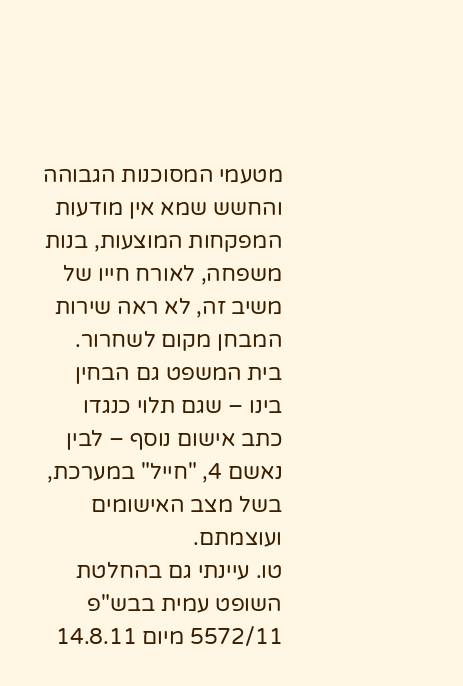מטעמי המסוכנות הגבוהה והחשש שמא אין מודעות המפקחות המוצעות, בנות משפחה, לאורח חייו של משיב זה, לא ראה שירות המבחן מקום לשחרור. בית המשפט גם הבחין בינו – שגם תלוי כנגדו כתב אישום נוסף – לבין נאשם 4, "חייל" במערכת, בשל מצב האישומים ועוצמתם.
טו. עיינתי גם בהחלטת השופט עמית בבש"פ 5572/11 מיום 14.8.11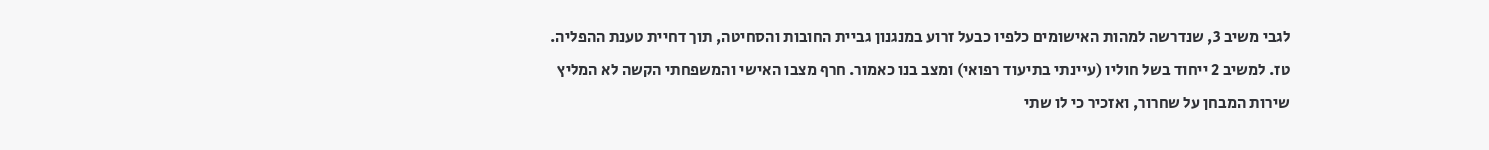לגבי משיב 3, שנדרשה למהות האישומים כלפיו כבעל זרוע במנגנון גביית החובות והסחיטה, תוך דחיית טענת ההפליה.
טז. למשיב 2 ייחוד בשל חוליו (עיינתי בתיעוד רפואי) ומצב בנו כאמור. חרף מצבו האישי והמשפחתי הקשה לא המליץ שירות המבחן על שחרור, ואזכיר כי לו שתי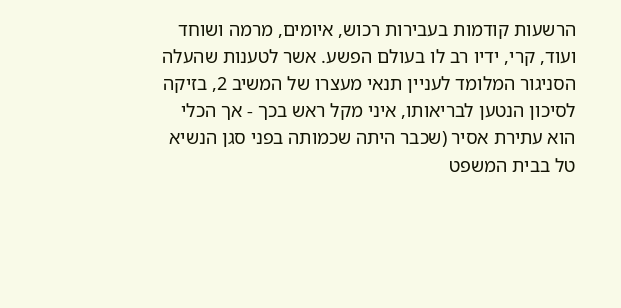הרשעות קודמות בעבירות רכוש, איומים, מרמה ושוחד ועוד, קרי, ידיו רב לו בעולם הפשע. אשר לטענות שהעלה הסניגור המלומד לעניין תנאי מעצרו של המשיב 2, בזיקה לסיכון הנטען לבריאותו, איני מקל ראש בכך - אך הכלי הוא עתירת אסיר (שכבר היתה שכמותה בפני סגן הנשיא טל בבית המשפט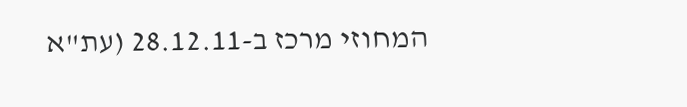המחוזי מרכז ב-28.12.11 (עת"א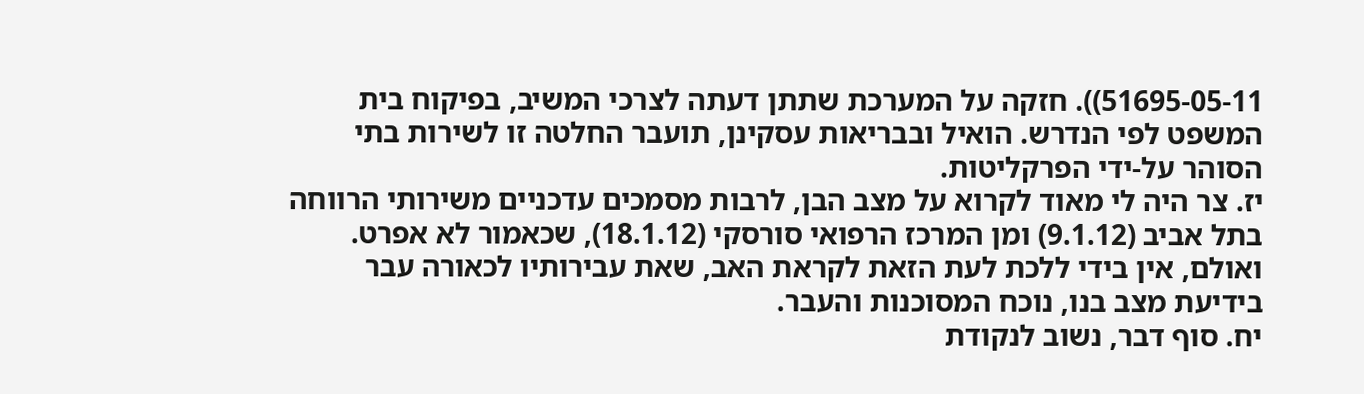51695-05-11)). חזקה על המערכת שתתן דעתה לצרכי המשיב, בפיקוח בית המשפט לפי הנדרש. הואיל ובבריאות עסקינן, תועבר החלטה זו לשירות בתי הסוהר על-ידי הפרקליטות.
יז. צר היה לי מאוד לקרוא על מצב הבן, לרבות מסמכים עדכניים משירותי הרווחה בתל אביב (9.1.12) ומן המרכז הרפואי סורסקי (18.1.12), שכאמור לא אפרט. ואולם, אין בידי ללכת לעת הזאת לקראת האב, שאת עבירותיו לכאורה עבר בידיעת מצב בנו, נוכח המסוכנות והעבר.
יח. סוף דבר, נשוב לנקודת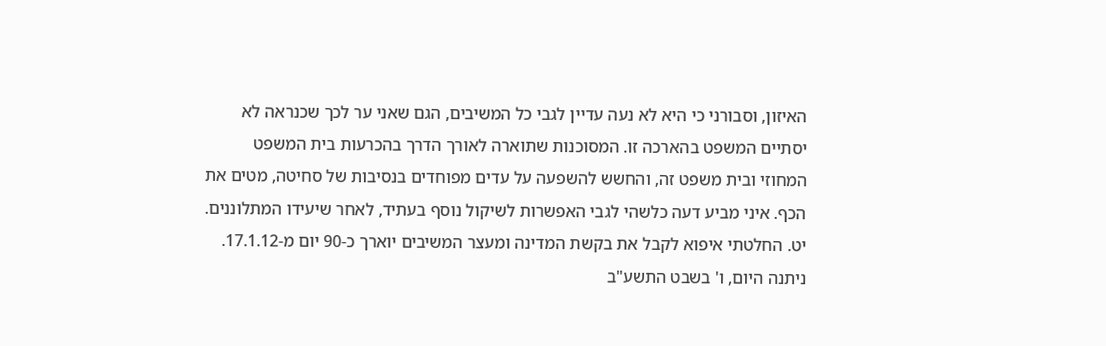האיזון, וסבורני כי היא לא נעה עדיין לגבי כל המשיבים, הגם שאני ער לכך שכנראה לא יסתיים המשפט בהארכה זו. המסוכנות שתוארה לאורך הדרך בהכרעות בית המשפט המחוזי ובית משפט זה, והחשש להשפעה על עדים מפוחדים בנסיבות של סחיטה, מטים את הכף. איני מביע דעה כלשהי לגבי האפשרות לשיקול נוסף בעתיד, לאחר שיעידו המתלוננים.
יט. החלטתי איפוא לקבל את בקשת המדינה ומעצר המשיבים יוארך כ-90 יום מ-17.1.12.
ניתנה היום, ו' בשבט התשע"ב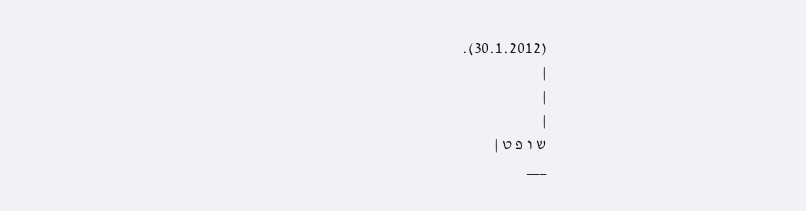(30.1.2012).
|
|
|
ש ו פ ט |
___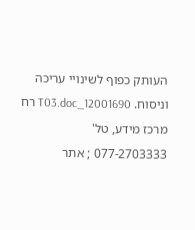העותק כפוף לשינויי עריכה וניסוח. 12001690_T03.doc רח
מרכז מידע, טל' 077-2703333 ; אתר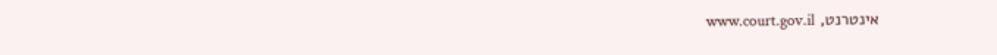אינטרנט, www.court.gov.il